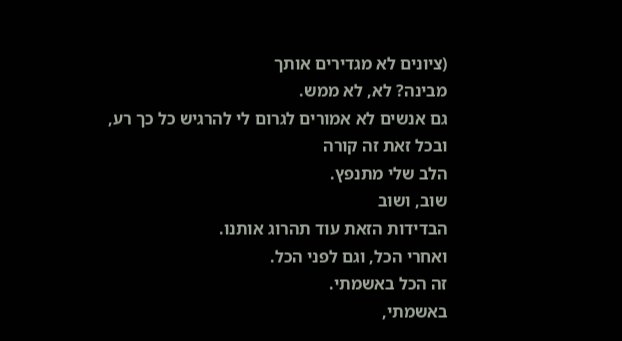(ציונים לא מגדירים אותך
מבינה? לא, לא ממש.
גם אנשים לא אמורים לגרום לי להרגיש כל כך רע, ובכל זאת זה קורה
הלב שלי מתנפץ.
שוב, ושוב
הבדידות הזאת עוד תהרוג אותנו.
ואחרי הכל, וגם לפני הכל.
זה הכל באשמתי.
באשמתי,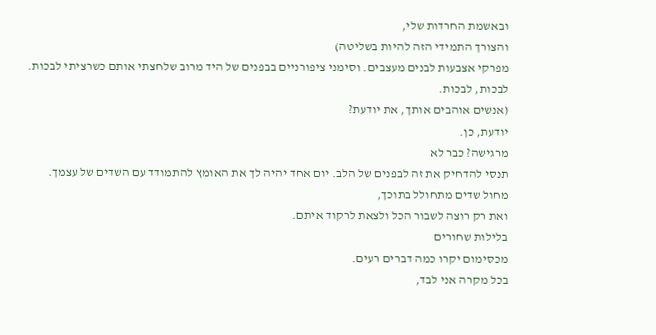ובאשמת החרדות שלי,
והצורך התמידי הזה להיות בשליטה)
מפרקי אצבעות לבנים מעצבים. וסימני ציפורניים בבפנים של היד מרוב שלחצתי אותם כשרציתי לבכות.
לבכות, לבכות.
(אנשים אוהבים אותך, את יודעת?
יודעת, כן.
מרגישה? כבר לא
תנסי להדחיק את זה לבפנים של הלב. יום אחד יהיה לך את האומץ להתמודד עם השדים של עצמך.
מחול שדים מתחולל בתוכך,
ואת רק רוצה לשבור הכל ולצאת לרקוד איתם.
בלילות שחורים
מכסימום יקרו כמה דברים רעים.
בכל מקרה אני לבד,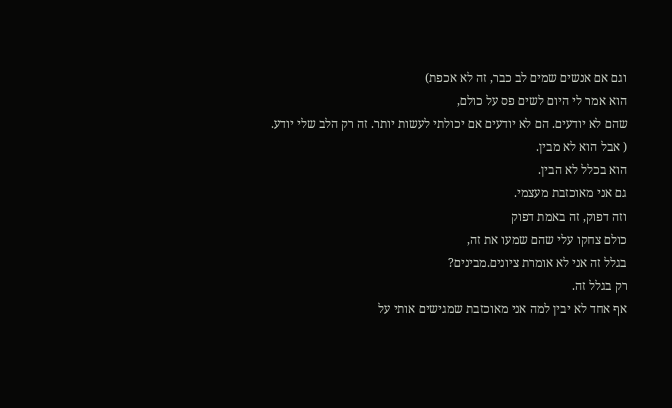וגם אם אנשים שמים לב כבר, זה לא אכפת)
הוא אמר לי היום לשים פס על כולם,
שהם לא יודעים. הם לא יודעים אם יכולתי לעשות יותר. זה רק הלב שלי יודע.
( אבל הוא לא מבין.
הוא בכלל לא הבין.
גם אני מאוכזבת מעצמי.
וזה דפוק, זה באמת דפוק
כולם צחקו עלי שהם שמעו את זה,
בגלל זה אני לא אומרת ציונים.מבינים?
רק בגלל זה.
אף אחד לא יבין למה אני מאוכזבת שמגישים אותי על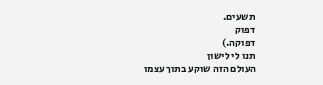תשעים.
דפוק
דפוקה.)
תנו לי לישון
העולם הזה שוקע בתוך עצמו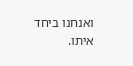ואנחנו ביחד איתו.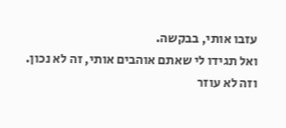עזבו אותי, בבקשה.
ואל תגידו לי שאתם אוהבים אותי, זה לא נכון.
וזה לא עוזר